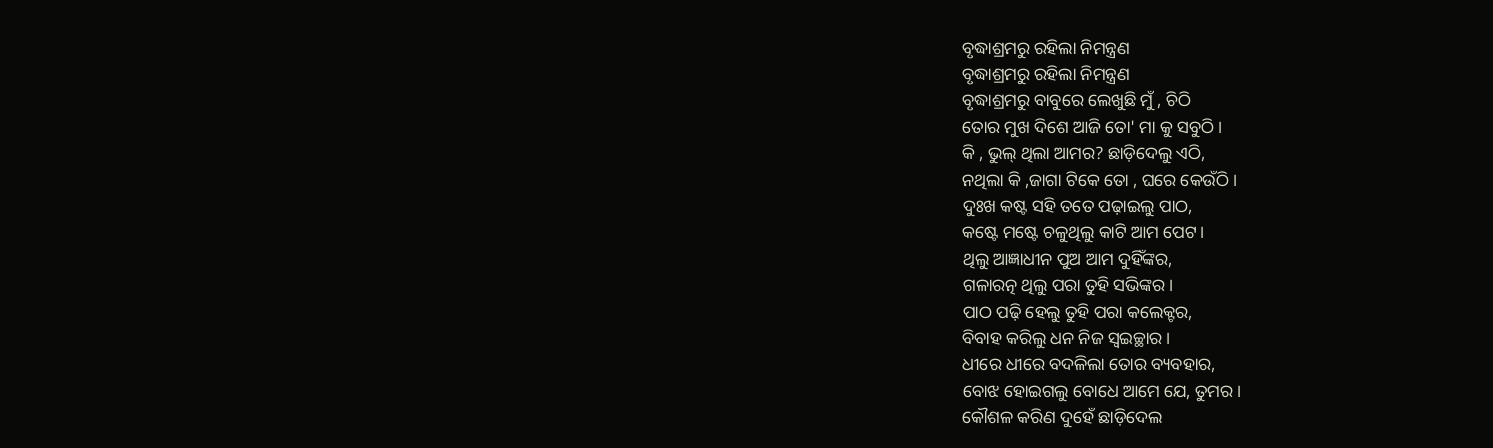ବୃଦ୍ଧାଶ୍ରମରୁ ରହିଲା ନିମନ୍ତ୍ରଣ
ବୃଦ୍ଧାଶ୍ରମରୁ ରହିଲା ନିମନ୍ତ୍ରଣ
ବୃଦ୍ଧାଶ୍ରମରୁ ବାବୁରେ ଲେଖୁଛି ମୁଁ , ଚିଠି
ତୋର ମୁଖ ଦିଶେ ଆଜି ତୋ' ମା କୁ ସବୁଠି ।
କି , ଭୁଲ୍ ଥିଲା ଆମର? ଛାଡ଼ିଦେଲୁ ଏଠି,
ନଥିଲା କି ,ଜାଗା ଟିକେ ତୋ , ଘରେ କେଉଁଠି ।
ଦୁଃଖ କଷ୍ଟ ସହି ତତେ ପଢ଼ାଇଲୁ ପାଠ,
କଷ୍ଟେ ମଷ୍ଟେ ଚଳୁଥିଲୁ କାଟି ଆମ ପେଟ।
ଥିଲୁ ଆଜ୍ଞାଧୀନ ପୁଅ ଆମ ଦୁହିଁଙ୍କର,
ଗଳାରତ୍ନ ଥିଲୁ ପରା ତୁହି ସଭିଙ୍କର।
ପାଠ ପଢ଼ି ହେଲୁ ତୁହି ପରା କଲେକ୍ଟର,
ବିବାହ କରିଲୁ ଧନ ନିଜ ସ୍ଵଇଚ୍ଛାର ।
ଧୀରେ ଧୀରେ ବଦଳିଲା ତୋର ବ୍ୟବହାର,
ବୋଝ ହୋଇଗଲୁ ବୋଧେ ଆମେ ଯେ, ତୁମର।
କୌଶଳ କରିଣ ଦୁହେଁ ଛାଡ଼ିଦେଲ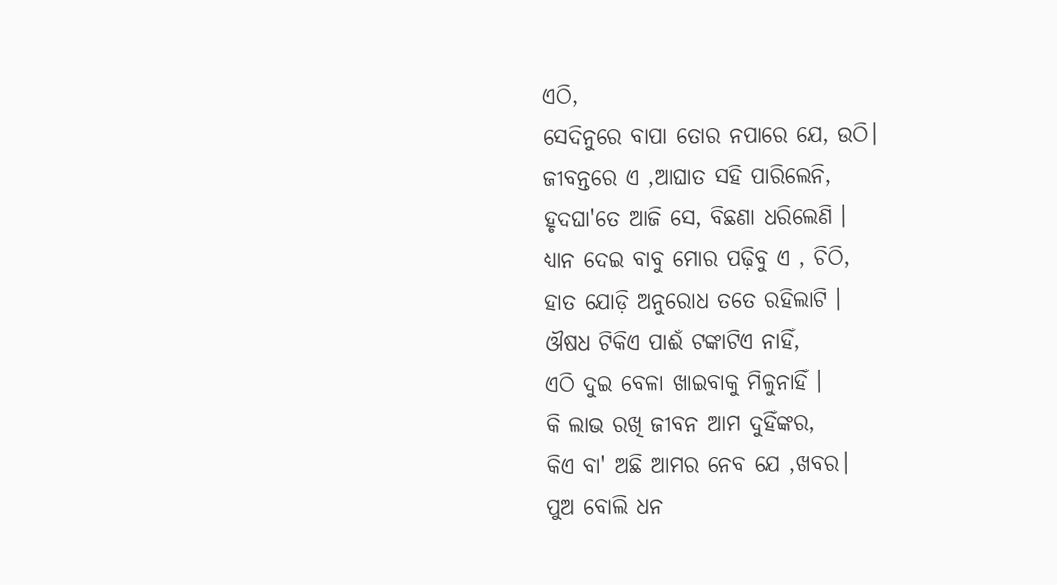ଏଠି,
ସେଦିନୁରେ ବାପା ତୋର ନପାରେ ଯେ, ଉଠି।
ଜୀବନ୍ତରେ ଏ ,ଆଘାତ ସହି ପାରିଲେନି,
ହୃଦଘା'ତେ ଆଜି ସେ, ବିଛଣା ଧରିଲେଣି ।
ଧ୍ୟାନ ଦେଇ ବାବୁ ମୋର ପଢ଼ିବୁ ଏ , ଚିଠି,
ହାତ ଯୋଡ଼ି ଅନୁରୋଧ ତତେ ରହିଲାଟି ।
ଔଷଧ ଟିକିଏ ପାଈଁ ଟଙ୍କାଟିଏ ନାହିଁ,
ଏଠି ଦୁଇ ବେଳା ଖାଇବାକୁ ମିଳୁନାହିଁ ।
କି ଲାଭ ରଖି ଜୀବନ ଆମ ଦୁହିଁଙ୍କର,
କିଏ ବା' ଅଛି ଆମର ନେବ ଯେ ,ଖବର।
ପୁଅ ବୋଲି ଧନ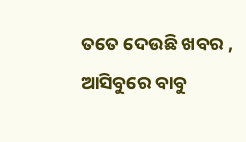ତତେ ଦେଉଛି ଖବର ,
ଆସିବୁରେ ବାବୁ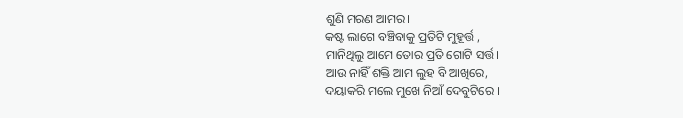ଶୁଣି ମରଣ ଆମର।
କଷ୍ଟ ଲାଗେ ବଞ୍ଚିବାକୁ ପ୍ରତିଟି ମୁହୂର୍ତ୍ତ ,
ମାନିଥିଲୁ ଆମେ ତୋର ପ୍ରତି ଗୋଟି ସର୍ତ୍ତ।
ଆଉ ନାହିଁ ଶକ୍ତି ଆମ ଲୁହ ବି ଆଖିରେ,
ଦୟାକରି ମଲେ ମୁଖେ ନିଆଁ ଦେବୁଟିରେ ।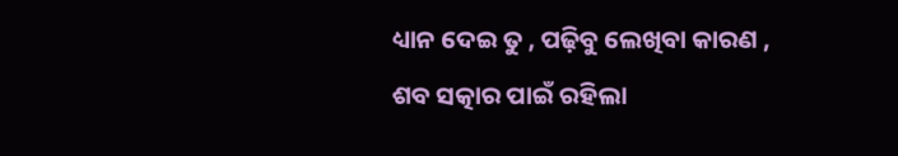ଧ୍ୟାନ ଦେଇ ତୁ , ପଢ଼ିବୁ ଲେଖିବା କାରଣ ,
ଶବ ସତ୍କାର ପାଇଁ ରହିଲା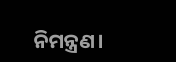ନିମନ୍ତ୍ରଣ।